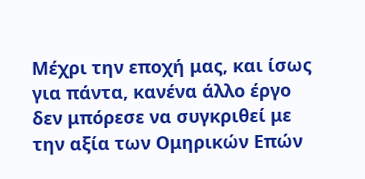Μέχρι την εποχή μας, και ίσως για πάντα, κανένα άλλο έργο δεν μπόρεσε να συγκριθεί με την αξία των Ομηρικών Επών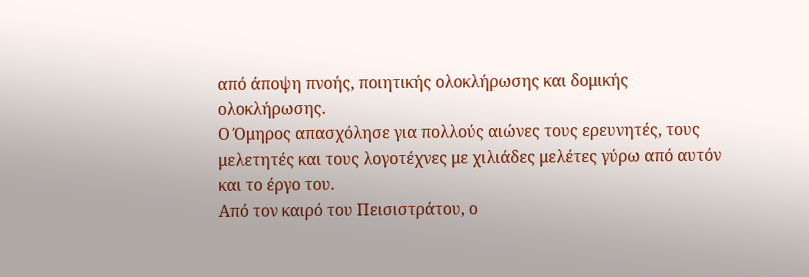από άποψη πνοής, ποιητικής ολοκλήρωσης και δομικής ολοκλήρωσης.
Ο Όμηρος απασχόλησε για πολλούς αιώνες τους ερευνητές, τους μελετητές και τους λογοτέχνες με χιλιάδες μελέτες γύρω από αυτόν και το έργο του.
Από τον καιρό του Πεισιστράτου, ο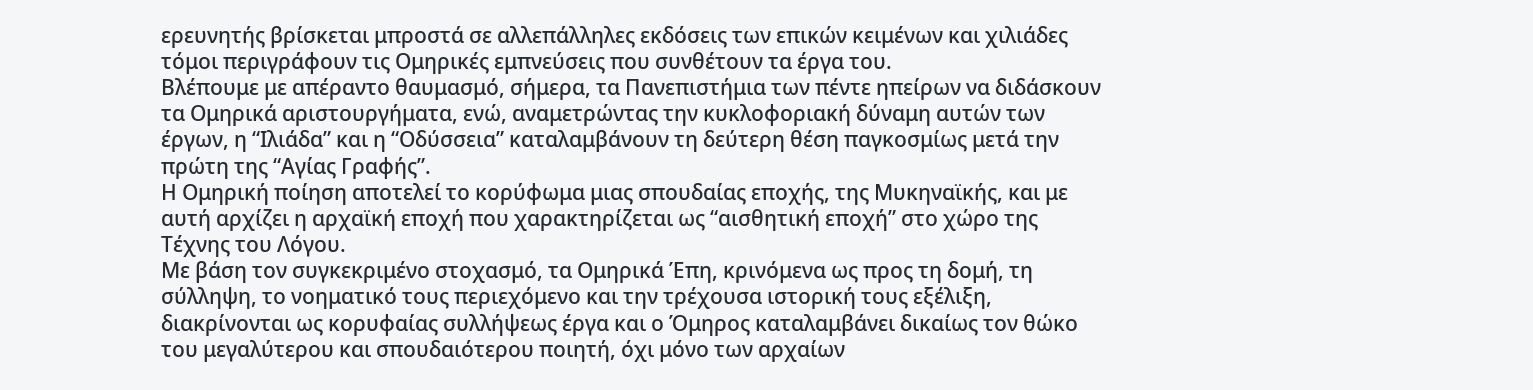ερευνητής βρίσκεται μπροστά σε αλλεπάλληλες εκδόσεις των επικών κειμένων και χιλιάδες τόμοι περιγράφουν τις Ομηρικές εμπνεύσεις που συνθέτουν τα έργα του.
Βλέπουμε με απέραντο θαυμασμό, σήμερα, τα Πανεπιστήμια των πέντε ηπείρων να διδάσκουν τα Ομηρικά αριστουργήματα, ενώ, αναμετρώντας την κυκλοφοριακή δύναμη αυτών των έργων, η “Ιλιάδα” και η “Οδύσσεια” καταλαμβάνουν τη δεύτερη θέση παγκοσμίως μετά την πρώτη της “Αγίας Γραφής”.
Η Ομηρική ποίηση αποτελεί το κορύφωμα μιας σπουδαίας εποχής, της Μυκηναϊκής, και με αυτή αρχίζει η αρχαϊκή εποχή που χαρακτηρίζεται ως “αισθητική εποχή” στο χώρο της Τέχνης του Λόγου.
Με βάση τον συγκεκριμένο στοχασμό, τα Ομηρικά Έπη, κρινόμενα ως προς τη δομή, τη σύλληψη, το νοηματικό τους περιεχόμενο και την τρέχουσα ιστορική τους εξέλιξη, διακρίνονται ως κορυφαίας συλλήψεως έργα και ο Όμηρος καταλαμβάνει δικαίως τον θώκο του μεγαλύτερου και σπουδαιότερου ποιητή, όχι μόνο των αρχαίων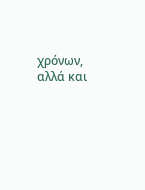χρόνων, αλλά και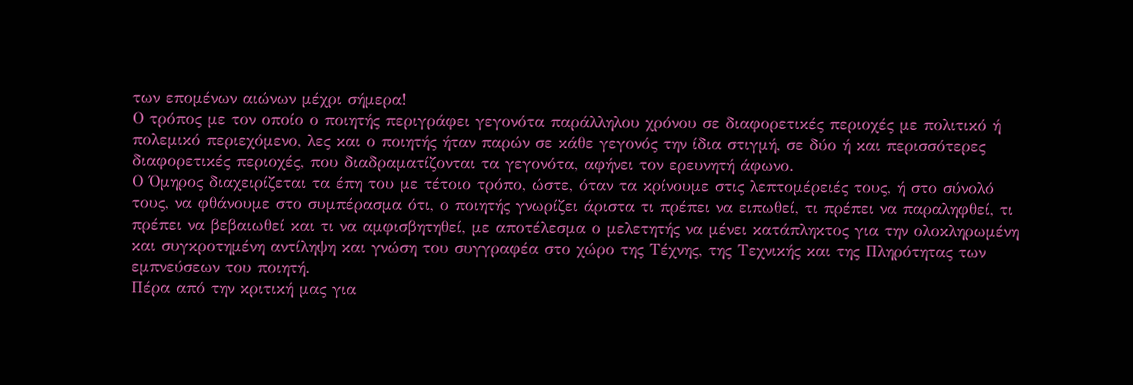των επομένων αιώνων μέχρι σήμερα!
Ο τρόπος με τον οποίο ο ποιητής περιγράφει γεγονότα παράλληλου χρόνου σε διαφορετικές περιοχές με πολιτικό ή πολεμικό περιεχόμενο, λες και ο ποιητής ήταν παρών σε κάθε γεγονός την ίδια στιγμή, σε δύο ή και περισσότερες διαφορετικές περιοχές, που διαδραματίζονται τα γεγονότα, αφήνει τον ερευνητή άφωνο.
Ο Όμηρος διαχειρίζεται τα έπη του με τέτοιο τρόπο, ώστε, όταν τα κρίνουμε στις λεπτομέρειές τους, ή στο σύνολό τους, να φθάνουμε στο συμπέρασμα ότι, ο ποιητής γνωρίζει άριστα τι πρέπει να ειπωθεί, τι πρέπει να παραληφθεί, τι πρέπει να βεβαιωθεί και τι να αμφισβητηθεί, με αποτέλεσμα ο μελετητής να μένει κατάπληκτος για την ολοκληρωμένη και συγκροτημένη αντίληψη και γνώση του συγγραφέα στο χώρο της Τέχνης, της Τεχνικής και της Πληρότητας των εμπνεύσεων του ποιητή.
Πέρα από την κριτική μας για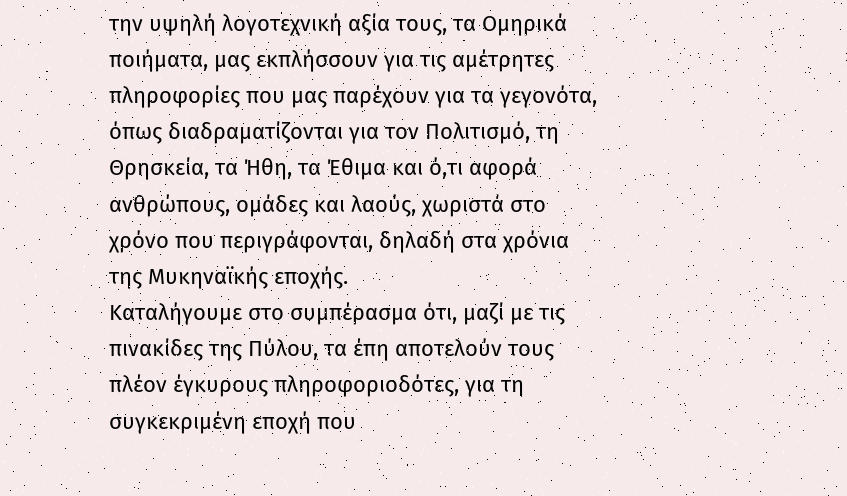την υψηλή λογοτεχνική αξία τους, τα Ομηρικά ποιήματα, μας εκπλήσσουν για τις αμέτρητες πληροφορίες που μας παρέχουν για τα γεγονότα, όπως διαδραματίζονται για τον Πολιτισμό, τη Θρησκεία, τα Ήθη, τα Έθιμα και ό,τι αφορά ανθρώπους, ομάδες και λαούς, χωριστά στο χρόνο που περιγράφονται, δηλαδή στα χρόνια της Μυκηναϊκής εποχής.
Καταλήγουμε στο συμπέρασμα ότι, μαζί με τις πινακίδες της Πύλου, τα έπη αποτελούν τους πλέον έγκυρους πληροφοριοδότες, για τη συγκεκριμένη εποχή που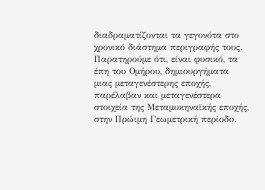διαδραματίζονται τα γεγονότα στο χρονικό διάστημα περιγραφής τους.
Παρατηρούμε ότι, είναι φυσικό, τα έπη του Ομήρου, δημιουργήματα μιας μεταγενέστερης εποχής, παρέλαβαν και μεταγενέστερα στοιχεία της Μεταμυκηναϊκής εποχής, στην Πρώιμη Γεωμετρική περίοδο.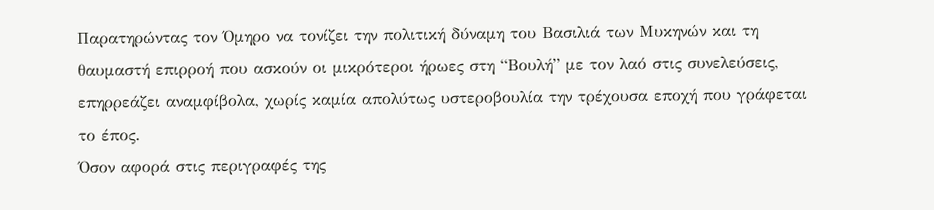Παρατηρώντας τον Όμηρο να τονίζει την πολιτική δύναμη του Βασιλιά των Μυκηνών και τη θαυμαστή επιρροή που ασκούν οι μικρότεροι ήρωες στη “Βουλή” με τον λαό στις συνελεύσεις, επηρρεάζει αναμφίβολα, χωρίς καμία απολύτως υστεροβουλία την τρέχουσα εποχή που γράφεται το έπος.
Όσον αφορά στις περιγραφές της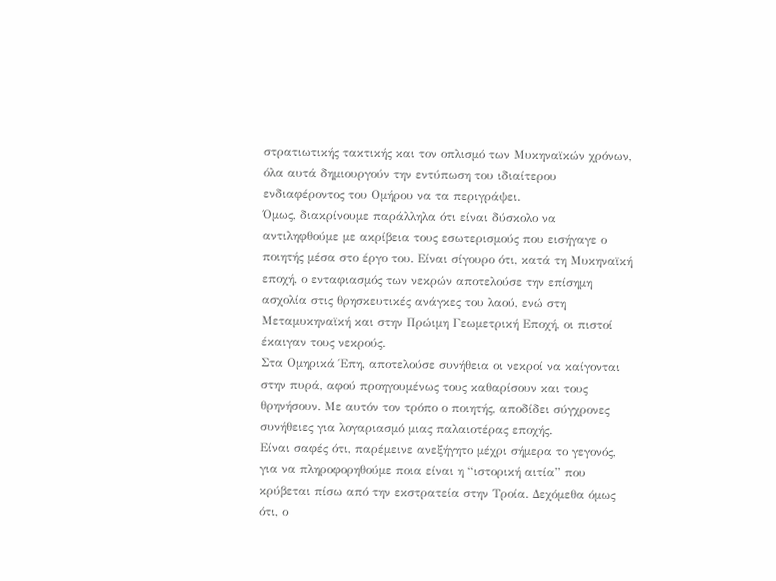στρατιωτικής τακτικής και τον οπλισμό των Μυκηναϊκών χρόνων, όλα αυτά δημιουργούν την εντύπωση του ιδιαίτερου ενδιαφέροντος του Ομήρου να τα περιγράψει.
Όμως, διακρίνουμε παράλληλα ότι είναι δύσκολο να αντιληφθούμε με ακρίβεια τους εσωτερισμούς που εισήγαγε ο ποιητής μέσα στο έργο του. Είναι σίγουρο ότι, κατά τη Μυκηναϊκή εποχή, ο ενταφιασμός των νεκρών αποτελούσε την επίσημη ασχολία στις θρησκευτικές ανάγκες του λαού, ενώ στη Μεταμυκηναϊκή και στην Πρώιμη Γεωμετρική Εποχή, οι πιστοί έκαιγαν τους νεκρούς.
Στα Ομηρικά Έπη, αποτελούσε συνήθεια οι νεκροί να καίγονται στην πυρά, αφού προηγουμένως τους καθαρίσουν και τους θρηνήσουν. Με αυτόν τον τρόπο ο ποιητής, αποδίδει σύγχρονες συνήθειες για λογαριασμό μιας παλαιοτέρας εποχής.
Είναι σαφές ότι, παρέμεινε ανεξήγητο μέχρι σήμερα το γεγονός, για να πληροφορηθούμε ποια είναι η “ιστορική αιτία” που κρύβεται πίσω από την εκστρατεία στην Τροία. Δεχόμεθα όμως ότι, ο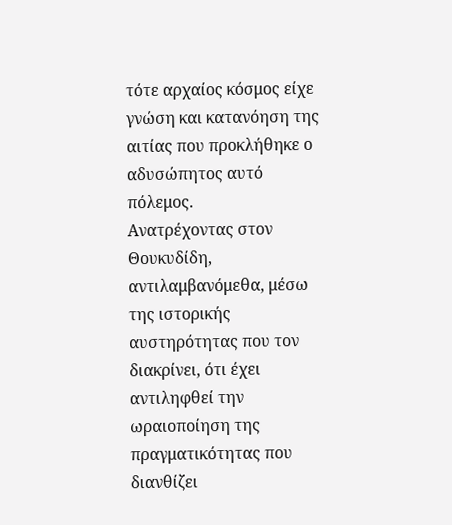τότε αρχαίος κόσμος είχε γνώση και κατανόηση της αιτίας που προκλήθηκε ο αδυσώπητος αυτό πόλεμος.
Ανατρέχοντας στον Θουκυδίδη, αντιλαμβανόμεθα, μέσω της ιστορικής αυστηρότητας που τον διακρίνει, ότι έχει αντιληφθεί την ωραιοποίηση της πραγματικότητας που διανθίζει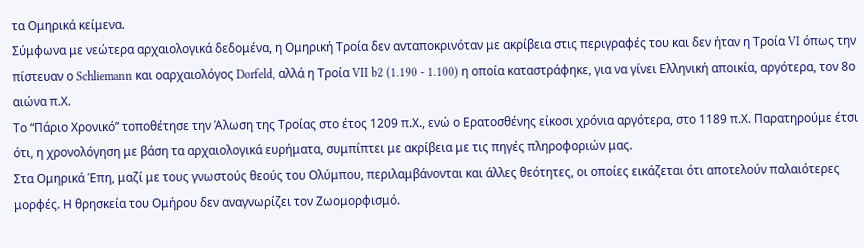τα Ομηρικά κείμενα.
Σύμφωνα με νεώτερα αρχαιολογικά δεδομένα, η Ομηρική Τροία δεν ανταποκρινόταν με ακρίβεια στις περιγραφές του και δεν ήταν η Τροία VI όπως την πίστευαν ο Schliemann και οαρχαιολόγος Dorfeld, αλλά η Τροία VII b2 (1.190 - 1.100) η οποία καταστράφηκε, για να γίνει Ελληνική αποικία, αργότερα, τον 8ο αιώνα π.Χ.
Το “Πάριο Χρονικό” τοποθέτησε την Άλωση της Τροίας στο έτος 1209 π.Χ., ενώ ο Ερατοσθένης είκοσι χρόνια αργότερα, στο 1189 π.Χ. Παρατηρούμε έτσι ότι, η χρονολόγηση με βάση τα αρχαιολογικά ευρήματα, συμπίπτει με ακρίβεια με τις πηγές πληροφοριών μας.
Στα Ομηρικά Έπη, μαζί με τους γνωστούς θεούς του Ολύμπου, περιλαμβάνονται και άλλες θεότητες, οι οποίες εικάζεται ότι αποτελούν παλαιότερες μορφές. Η θρησκεία του Ομήρου δεν αναγνωρίζει τον Ζωομορφισμό.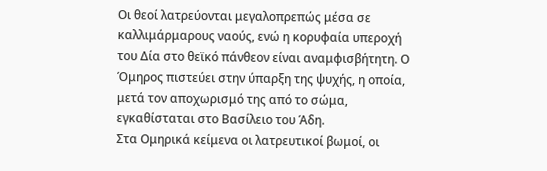Οι θεοί λατρεύονται μεγαλοπρεπώς μέσα σε καλλιμάρμαρους ναούς, ενώ η κορυφαία υπεροχή του Δία στο θεϊκό πάνθεον είναι αναμφισβήτητη. Ο Όμηρος πιστεύει στην ύπαρξη της ψυχής, η οποία, μετά τον αποχωρισμό της από το σώμα, εγκαθίσταται στο Βασίλειο του Άδη.
Στα Ομηρικά κείμενα οι λατρευτικοί βωμοί, οι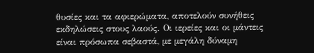θυσίες και τα αφιερώματα, αποτελούν συνήθεις εκδηλώσεις στους λαούς. Οι ιερείες και οι μάντεις είναι πρόσωπα σεβαστά, με μεγάλη δύναμη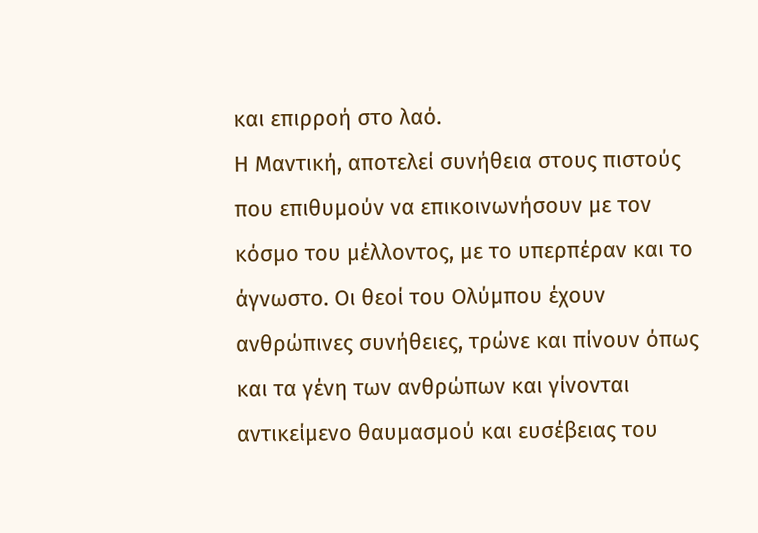και επιρροή στο λαό.
Η Μαντική, αποτελεί συνήθεια στους πιστούς που επιθυμούν να επικοινωνήσουν με τον κόσμο του μέλλοντος, με το υπερπέραν και το άγνωστο. Οι θεοί του Ολύμπου έχουν ανθρώπινες συνήθειες, τρώνε και πίνουν όπως και τα γένη των ανθρώπων και γίνονται αντικείμενο θαυμασμού και ευσέβειας του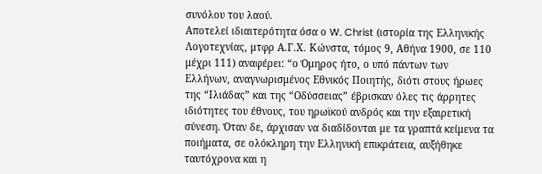συνόλου του λαού.
Αποτελεί ιδιαιτερότητα όσα ο W. Christ (ιστορία της Ελληνικής Λογοτεχνίας, μτφρ Α.Γ.Χ. Κώνστα, τόμος 9, Αθήνα 1900, σε 110 μέχρι 111) αναφέρει: “ο Όμηρος ήτο, ο υπό πάντων των Ελλήνων, αναγνωρισμένος Εθνικός Ποιητής, διότι στους ήρωες της “Ιλιάδας” και της “Οδύσσειας” έβρισκαν όλες τις άρρητες ιδιότητες του έθνους, του ηρωϊκού ανδρός και την εξαιρετική σύνεση. Όταν δε, άρχισαν να διαδίδονται με τα γραπτά κείμενα τα ποιήματα, σε ολόκληρη την Ελληνική επικράτεια, αυξήθηκε ταυτόχρονα και η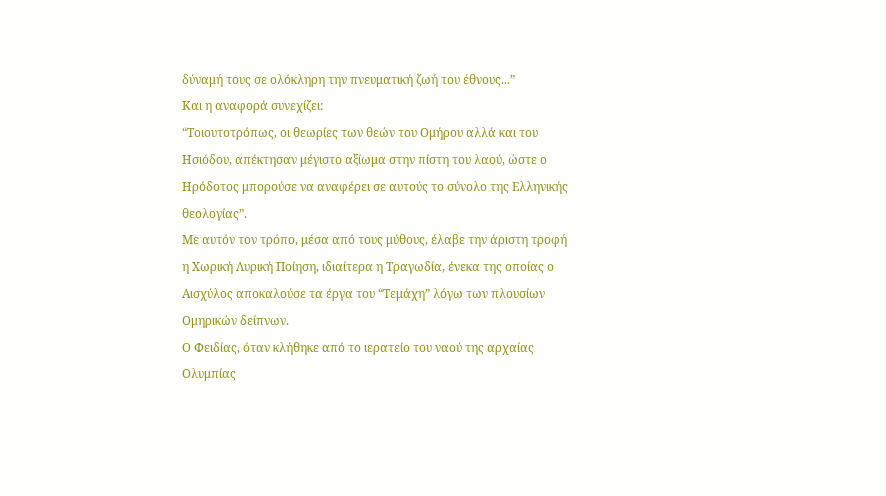δύναμή τους σε ολόκληρη την πνευματική ζωή του έθνους...”
Και η αναφορά συνεχίζει:
“Τοιουτοτρόπως, οι θεωρίες των θεών του Ομήρου αλλά και του Ησιόδου, απέκτησαν μέγιστο αξίωμα στην πίστη του λαού, ώστε ο Ηρόδοτος μπορούσε να αναφέρει σε αυτούς το σύνολο της Ελληνικής θεολογίας”.
Με αυτόν τον τρόπο, μέσα από τους μύθους, έλαβε την άριστη τροφή η Χωρική Λυρική Ποίηση, ιδιαίτερα η Τραγωδία, ένεκα της οποίας ο Αισχύλος αποκαλούσε τα έργα του “Τεμάχη” λόγω των πλουσίων Ομηρικών δείπνων.
Ο Φειδίας, όταν κλήθηκε από το ιερατείο του ναού της αρχαίας Ολυμπίας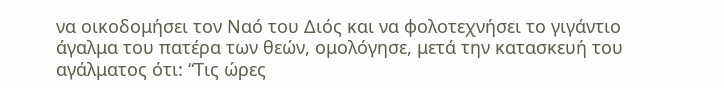να οικοδομήσει τον Ναό του Διός και να φολοτεχνήσει το γιγάντιο άγαλμα του πατέρα των θεών, ομολόγησε, μετά την κατασκευή του αγάλματος ότι: “Τις ώρες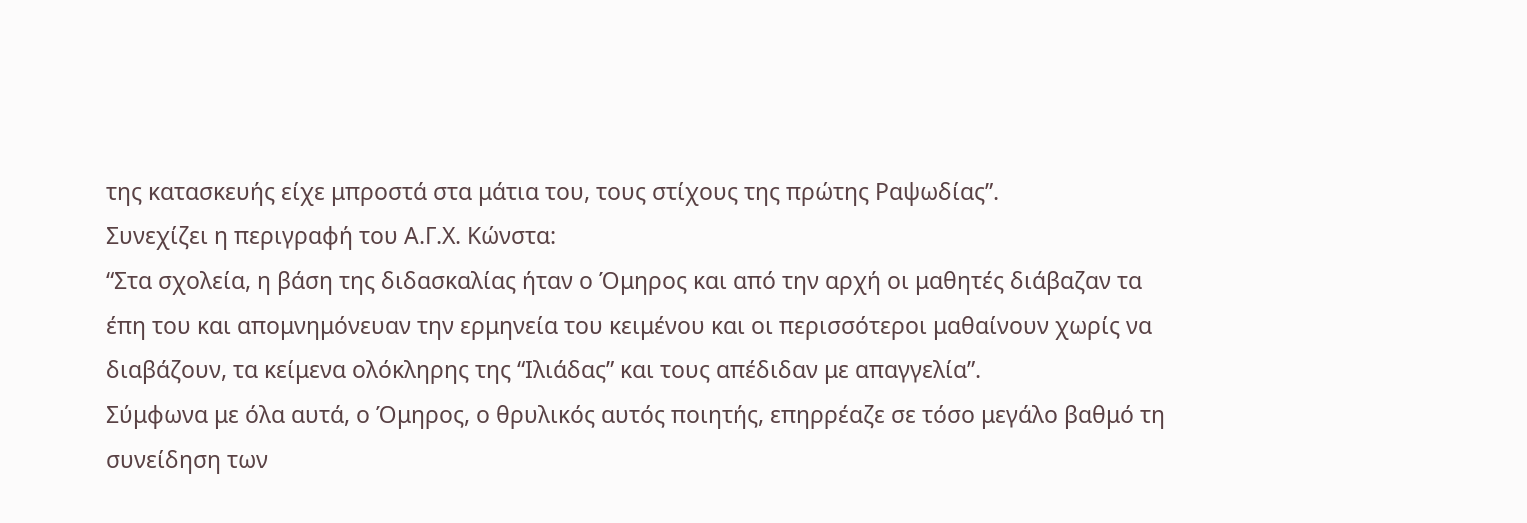της κατασκευής είχε μπροστά στα μάτια του, τους στίχους της πρώτης Ραψωδίας”.
Συνεχίζει η περιγραφή του Α.Γ.Χ. Κώνστα:
“Στα σχολεία, η βάση της διδασκαλίας ήταν ο Όμηρος και από την αρχή οι μαθητές διάβαζαν τα έπη του και απομνημόνευαν την ερμηνεία του κειμένου και οι περισσότεροι μαθαίνουν χωρίς να διαβάζουν, τα κείμενα ολόκληρης της “Ιλιάδας” και τους απέδιδαν με απαγγελία”.
Σύμφωνα με όλα αυτά, ο Όμηρος, ο θρυλικός αυτός ποιητής, επηρρέαζε σε τόσο μεγάλο βαθμό τη συνείδηση των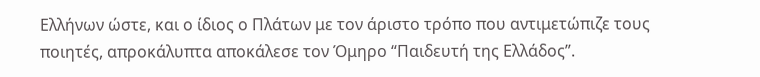Ελλήνων ώστε, και ο ίδιος ο Πλάτων με τον άριστο τρόπο που αντιμετώπιζε τους ποιητές, απροκάλυπτα αποκάλεσε τον Όμηρο “Παιδευτή της Ελλάδος”.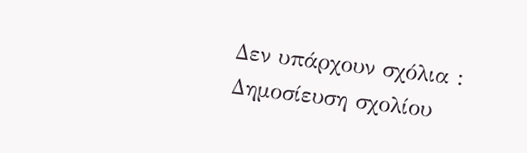Δεν υπάρχουν σχόλια :
Δημοσίευση σχολίου